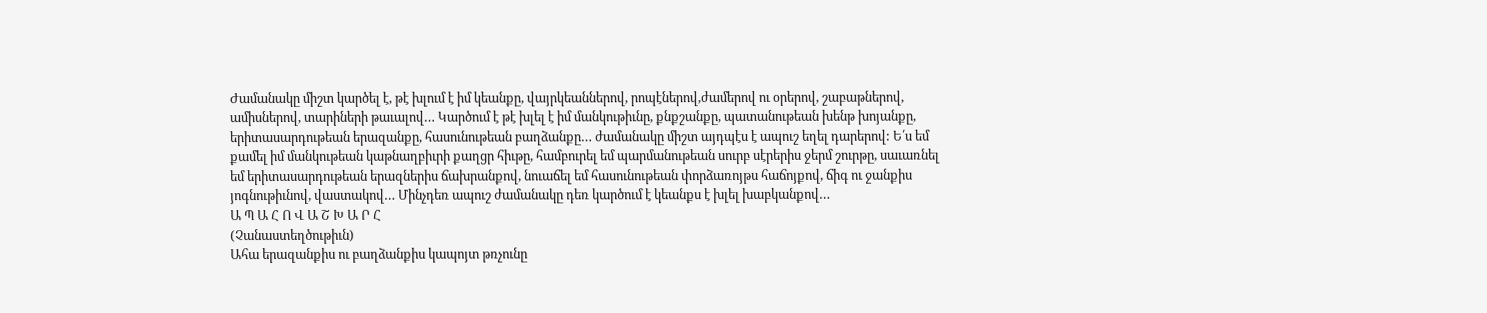Ժամանակը միշտ կարծել է, թէ խլում է իմ կեանքը, վայրկեաններով, րոպէներով,ժամերով ու օրերով, շաբաթներով, ամիսներով, տարիների թաւալով… Կարծում է թէ խլել է իմ մանկութիւնը, քնքշանքը, պատանութեան խենթ խոյանքը, երիտասարդութեան երազանքը, հասունութեան բաղձանքը… ժամանակը միշտ այդպէս է ապուշ եղել դարերով: Ե՛ս եմ քամել իմ մանկութեան կաթնաղբիւրի քաղցր հիւթը, համբուրել եմ պարմանութեան սուրբ սէրերիս ջերմ շուրթը, սաւառնել եմ երիտասարդութեան երազներիս ճախրանքով, նուաճել եմ հասունութեան փորձառոյթս հաճոյքով, ճիգ ու ջանքիս յոգնութիւնով, վաստակով… Մինչդեռ ապուշ ժամանակը դեռ կարծում է կեանքս է խլել խաբկանքով…
Ա Պ Ա Հ Ո Վ Ա Շ Խ Ա Ր Հ
(Չանաստեղծութիւն)
Ահա երազանքիս ու բաղձանքիս կապոյտ թռչունը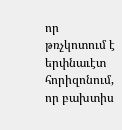որ թռչկոտում է երփնաւէտ հորիզոնում, որ բախտիս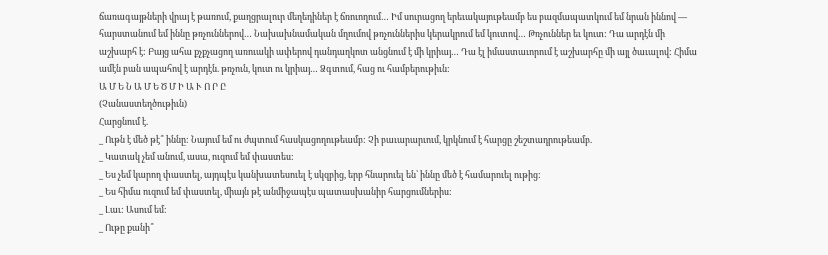ճառագայթների վրայ է թառում, քաղցրալուր մեղեդիներ է ճռուողում… Իմ սուրացող երեւակայութեամբ ես բազմապատկում եմ նրան իննով — հարստանում եմ իննը թռչուններով… Նախախնամական մղումով թռչուններիս կերակրում եմ կուտով… Թռչուններ եւ կուտ: Դա արդէն մի աշխարհ է: Բայց ահա քչքչացող առուակի ափերով դանդաղկոտ անցնում է մի կրիայ… Դա էլ իմաստաւորում է աշխարհը մի այլ ծաւալով: Հիմա ամէն բան ապահով է արդէն. թռչուն, կուտ ու կրիայ… Ձգտում, հաց ու համբերութիւն:
Ա Մ Ե Ն Ա Մ Ե Ծ Մ Ի Ա Ւ Ո Ր Ը
(Չանաստեղծութիւն)
Հարցնում է.
_ Ութն է մեծ թէ՞ իննը: Նայում եմ ու ժպտում հասկացողութեամբ: Չի բաւարարւում, կրկնում է հարցը շեշտադրութեամբ.
_ Կատակ չեմ անում, ասա, ուզում եմ փաստես:
_ Ես չեմ կարող փաստել, այդպէս կանխատեսուել է սկզբից, երբ հնարուել են՝ իննը մեծ է համարուել ութից:
_ Ես հիմա ուզում եմ փաստել, միայն թէ անմիջապէս պատասխանիր հարցումներիս:
_ Լաւ: Ասում եմ:
_ Ութը քանի՞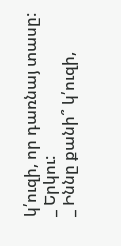կ՛ուզի, որ դառնայ տասը:
_ Երկու:
_ Իննը քանի՞ կ՛ուզի,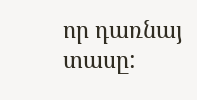որ դառնայ տասը: